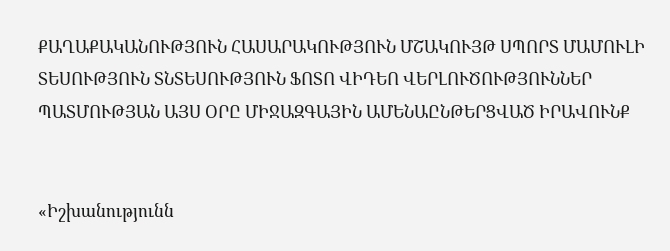ՔԱՂԱՔԱԿԱՆՈՒԹՅՈՒՆ ՀԱՍԱՐԱԿՈՒԹՅՈՒՆ ՄՇԱԿՈՒՅԹ ՍՊՈՐՏ ՄԱՄՈՒԼԻ ՏԵՍՈՒԹՅՈՒՆ ՏՆՏԵՍՈՒԹՅՈՒՆ ՖՈՏՈ ՎԻԴԵՈ ՎԵՐԼՈՒԾՈՒԹՅՈՒՆՆԵՐ ՊԱՏՄՈՒԹՅԱՆ ԱՅՍ ՕՐԸ ՄԻՋԱԶԳԱՅԻՆ ԱՄԵՆԱԸՆԹԵՐՑՎԱԾ ԻՐԱՎՈՒՆՔ


«Իշխանությունն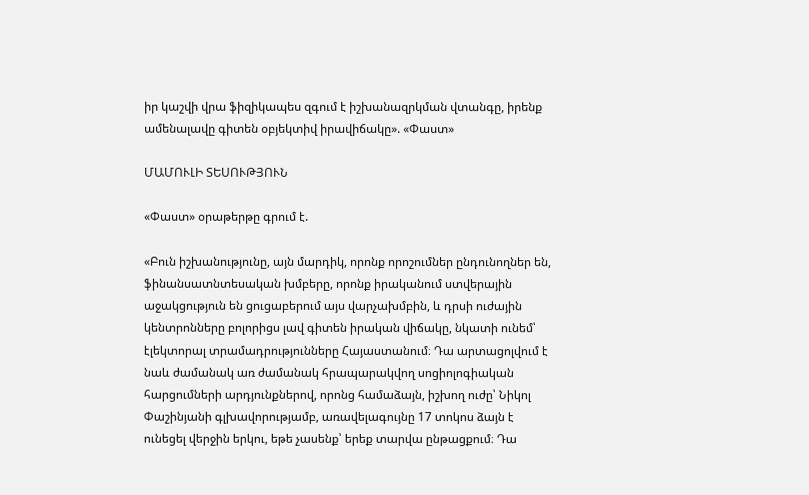իր կաշվի վրա ֆիզիկապես զգում է իշխանազրկման վտանգը, իրենք ամենալավը գիտեն օբյեկտիվ իրավիճակը». «Փաստ»

ՄԱՄՈՒԼԻ ՏԵՍՈՒԹՅՈՒՆ

«Փաստ» օրաթերթը գրում է.

«Բուն իշխանությունը, այն մարդիկ, որոնք որոշումներ ընդունողներ են, ֆինանսատնտեսական խմբերը, որոնք իրականում ստվերային աջակցություն են ցուցաբերում այս վարչախմբին, և դրսի ուժային կենտրոնները բոլորիցս լավ գիտեն իրական վիճակը, նկատի ունեմ՝ էլեկտորալ տրամադրությունները Հայաստանում։ Դա արտացոլվում է նաև ժամանակ առ ժամանակ հրապարակվող սոցիոլոգիական հարցումների արդյունքներով, որոնց համաձայն, իշխող ուժը՝ Նիկոլ Փաշինյանի գլխավորությամբ, առավելագույնը 17 տոկոս ձայն է ունեցել վերջին երկու, եթե չասենք՝ երեք տարվա ընթացքում։ Դա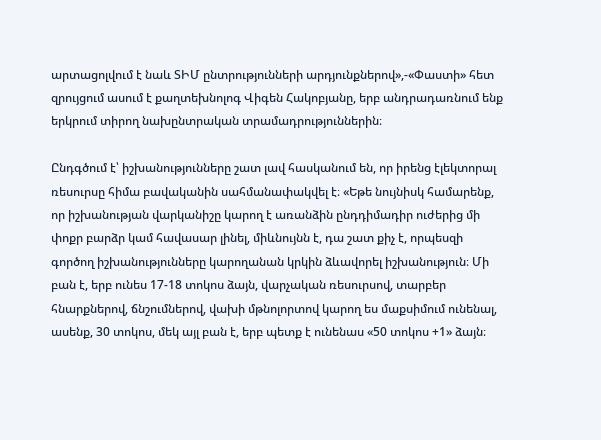արտացոլվում է նաև ՏԻՄ ընտրությունների արդյունքներով»,-«Փաստի» հետ զրույցում ասում է քաղտեխնոլոգ Վիգեն Հակոբյանը, երբ անդրադառնում ենք երկրում տիրող նախընտրական տրամադրություններին։

Ընդգծում է՝ իշխանությունները շատ լավ հասկանում են, որ իրենց էլեկտորալ ռեսուրսը հիմա բավականին սահմանափակվել է։ «Եթե նույնիսկ համարենք, որ իշխանության վարկանիշը կարող է առանձին ընդդիմադիր ուժերից մի փոքր բարձր կամ հավասար լինել, միևնույնն է, դա շատ քիչ է, որպեսզի գործող իշխանությունները կարողանան կրկին ձևավորել իշխանություն։ Մի բան է, երբ ունես 17-18 տոկոս ձայն, վարչական ռեսուրսով, տարբեր հնարքներով, ճնշումներով, վախի մթնոլորտով կարող ես մաքսիմում ունենալ, ասենք, 30 տոկոս, մեկ այլ բան է, երբ պետք է ունենաս «50 տոկոս +1» ձայն։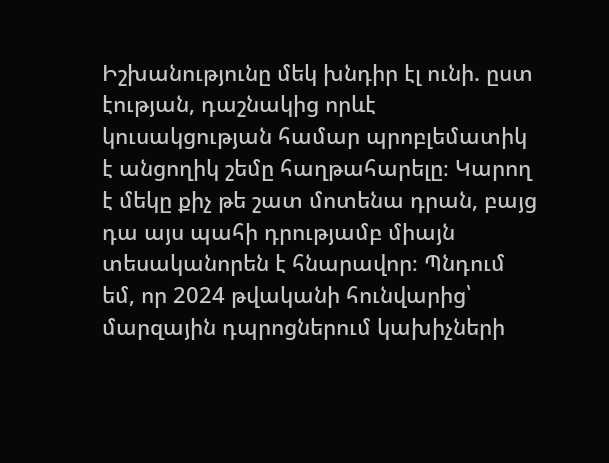Իշխանությունը մեկ խնդիր էլ ունի. ըստ էության, դաշնակից որևէ կուսակցության համար պրոբլեմատիկ է անցողիկ շեմը հաղթահարելը։ Կարող է մեկը քիչ թե շատ մոտենա դրան, բայց դա այս պահի դրությամբ միայն տեսականորեն է հնարավոր։ Պնդում եմ, որ 2024 թվականի հունվարից՝ մարզային դպրոցներում կախիչների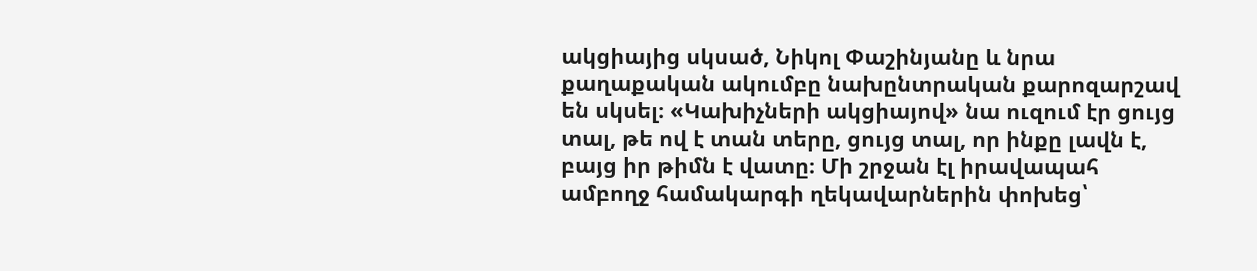ակցիայից սկսած, Նիկոլ Փաշինյանը և նրա քաղաքական ակումբը նախընտրական քարոզարշավ են սկսել։ «Կախիչների ակցիայով» նա ուզում էր ցույց տալ, թե ով է տան տերը, ցույց տալ, որ ինքը լավն է, բայց իր թիմն է վատը։ Մի շրջան էլ իրավապահ ամբողջ համակարգի ղեկավարներին փոխեց՝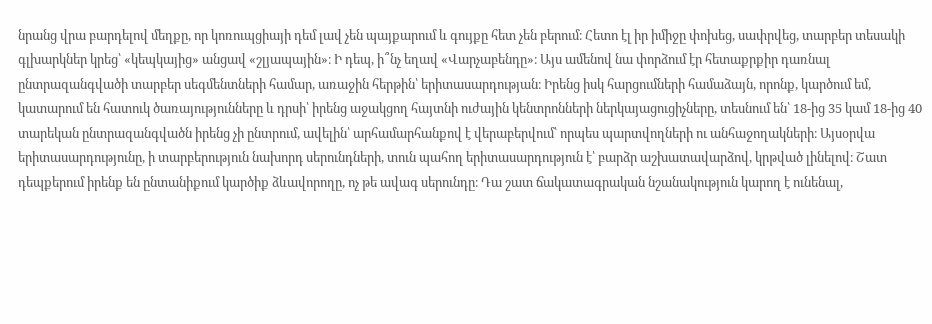նրանց վրա բարդելով մեղքը, որ կոռուպցիայի դեմ լավ չեն պայքարում և գույքը հետ չեն բերում։ Հետո էլ իր իմիջը փոխեց, սափրվեց, տարբեր տեսակի գլխարկներ կրեց՝ «կեպկայից» անցավ «շլյապային»։ Ի դեպ, ի՞նչ եղավ «Վարչաբենդը»։ Այս ամենով նա փորձում էր հետաքրքիր դառնալ ընտրազանգվածի տարբեր սեգմենտների համար, առաջին հերթին՝ երիտասարդության։ Իրենց իսկ հարցումների համաձայն, որոնք, կարծում եմ, կատարում են հատուկ ծառայությունները և դրսի՝ իրենց աջակցող հայտնի ուժային կենտրոնների ներկայացուցիչները, տեսնում են՝ 18-ից 35 կամ 18-ից 40 տարեկան ընտրազանգվածն իրենց չի ընտրում, ավելին՝ արհամարհանքով է վերաբերվում՝ որպես պարտվողների ու անհաջողակների։ Այսօրվա երիտասարդությունը, ի տարբերություն նախորդ սերունդների, տուն պահող երիտասարդություն է՝ բարձր աշխատավարձով, կրթված լինելով։ Շատ դեպքերում իրենք են ընտանիքում կարծիք ձևավորողը, ոչ թե ավագ սերունդը։ Դա շատ ճակատագրական նշանակություն կարող է ունենալ,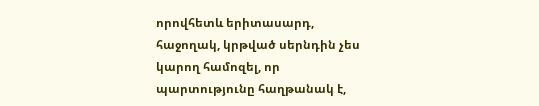որովհետև երիտասարդ, հաջողակ, կրթված սերնդին չես կարող համոզել, որ պարտությունը հաղթանակ է,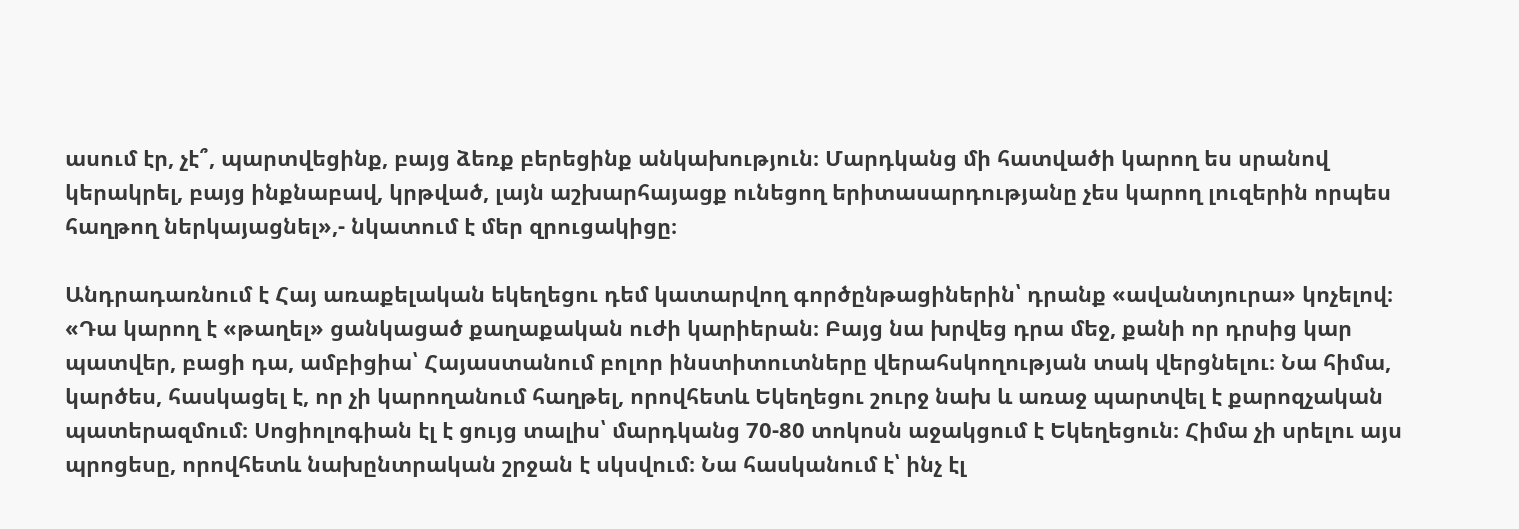ասում էր, չէ՞, պարտվեցինք, բայց ձեռք բերեցինք անկախություն։ Մարդկանց մի հատվածի կարող ես սրանով կերակրել, բայց ինքնաբավ, կրթված, լայն աշխարհայացք ունեցող երիտասարդությանը չես կարող լուզերին որպես հաղթող ներկայացնել»,- նկատում է մեր զրուցակիցը։

Անդրադառնում է Հայ առաքելական եկեղեցու դեմ կատարվող գործընթացիներին՝ դրանք «ավանտյուրա» կոչելով։ «Դա կարող է «թաղել» ցանկացած քաղաքական ուժի կարիերան։ Բայց նա խրվեց դրա մեջ, քանի որ դրսից կար պատվեր, բացի դա, ամբիցիա՝ Հայաստանում բոլոր ինստիտուտները վերահսկողության տակ վերցնելու։ Նա հիմա, կարծես, հասկացել է, որ չի կարողանում հաղթել, որովհետև Եկեղեցու շուրջ նախ և առաջ պարտվել է քարոզչական պատերազմում։ Սոցիոլոգիան էլ է ցույց տալիս՝ մարդկանց 70-80 տոկոսն աջակցում է Եկեղեցուն։ Հիմա չի սրելու այս պրոցեսը, որովհետև նախընտրական շրջան է սկսվում։ Նա հասկանում է՝ ինչ էլ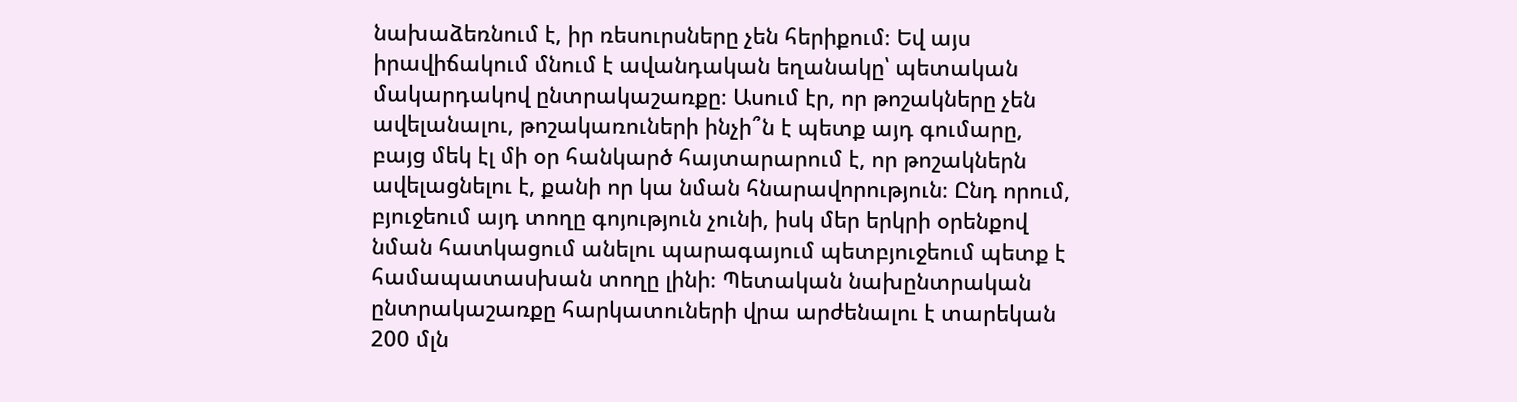նախաձեռնում է, իր ռեսուրսները չեն հերիքում։ Եվ այս իրավիճակում մնում է ավանդական եղանակը՝ պետական մակարդակով ընտրակաշառքը։ Ասում էր, որ թոշակները չեն ավելանալու, թոշակառուների ինչի՞ն է պետք այդ գումարը, բայց մեկ էլ մի օր հանկարծ հայտարարում է, որ թոշակներն ավելացնելու է, քանի որ կա նման հնարավորություն։ Ընդ որում, բյուջեում այդ տողը գոյություն չունի, իսկ մեր երկրի օրենքով նման հատկացում անելու պարագայում պետբյուջեում պետք է համապատասխան տողը լինի։ Պետական նախընտրական ընտրակաշառքը հարկատուների վրա արժենալու է տարեկան 200 մլն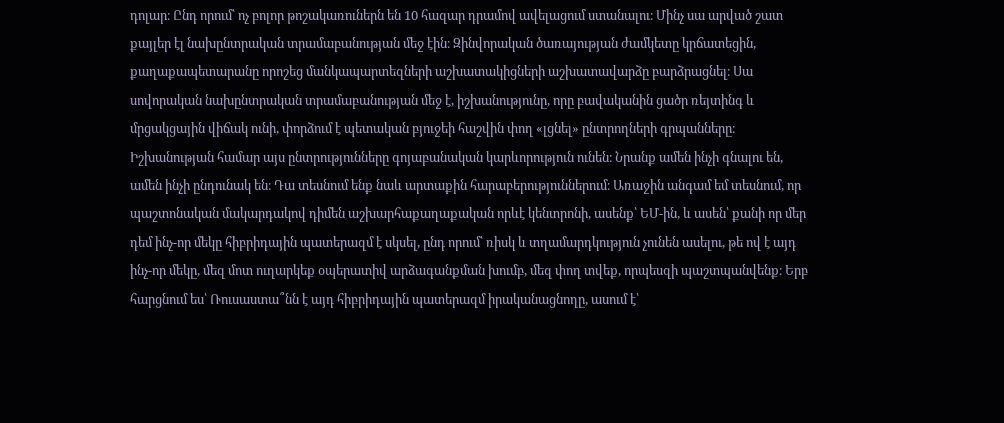դոլար։ Ընդ որում՝ ոչ բոլոր թոշակառուներն են 10 հազար դրամով ավելացում ստանալու։ Մինչ սա արված շատ քայլեր էլ նախընտրական տրամաբանության մեջ էին։ Զինվորական ծառայության ժամկետը կրճատեցին, քաղաքապետարանը որոշեց մանկապարտեզների աշխատակիցների աշխատավարձը բարձրացնել։ Սա սովորական նախընտրական տրամաբանության մեջ է, իշխանությունը, որը բավականին ցածր ռեյտինգ և մրցակցային վիճակ ունի, փորձում է պետական բյուջեի հաշվին փող «լցնել» ընտրողների գրպանները։ Իշխանության համար այս ընտրությունները գոյաբանական կարևորություն ունեն։ Նրանք ամեն ինչի գնալու են, ամեն ինչի ընդունակ են։ Դա տեսնում ենք նաև արտաքին հարաբերություններում։ Առաջին անգամ եմ տեսնում, որ պաշտոնական մակարդակով դիմեն աշխարհաքաղաքական որևէ կենտրոնի, ասենք՝ ԵՄ-ին, և ասեն՝ քանի որ մեր դեմ ինչ-որ մեկը հիբրիդային պատերազմ է սկսել, ընդ որում՝ ռիսկ և տղամարդկություն չունեն ասելու, թե ով է այդ ինչ-որ մեկը, մեզ մոտ ուղարկեք օպերատիվ արձագանքման խումբ, մեզ փող տվեք, որպեսզի պաշտպանվենք։ Երբ հարցնում ես՝ Ռուսաստա՞նն է այդ հիբրիդային պատերազմ իրականացնողը, ասում է՝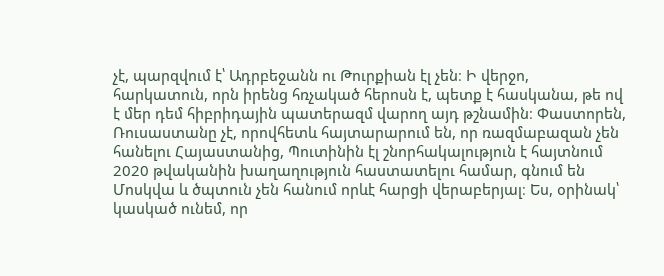չէ, պարզվում է՝ Ադրբեջանն ու Թուրքիան էլ չեն։ Ի վերջո, հարկատուն, որն իրենց հռչակած հերոսն է, պետք է հասկանա, թե ով է մեր դեմ հիբրիդային պատերազմ վարող այդ թշնամին։ Փաստորեն, Ռուսաստանը չէ, որովհետև հայտարարում են, որ ռազմաբազան չեն հանելու Հայաստանից, Պուտինին էլ շնորհակալություն է հայտնում 2020 թվականին խաղաղություն հաստատելու համար, գնում են Մոսկվա և ծպտուն չեն հանում որևէ հարցի վերաբերյալ։ Ես, օրինակ՝ կասկած ունեմ, որ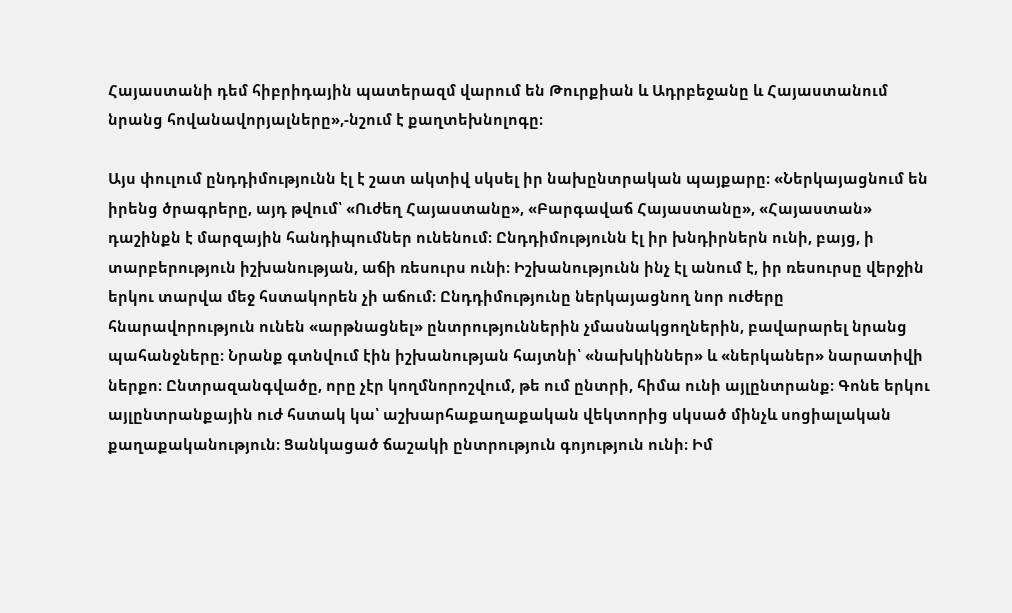Հայաստանի դեմ հիբրիդային պատերազմ վարում են Թուրքիան և Ադրբեջանը և Հայաստանում նրանց հովանավորյալները»,-նշում է քաղտեխնոլոգը։

Այս փուլում ընդդիմությունն էլ է շատ ակտիվ սկսել իր նախընտրական պայքարը։ «Ներկայացնում են իրենց ծրագրերը, այդ թվում՝ «Ուժեղ Հայաստանը», «Բարգավաճ Հայաստանը», «Հայաստան» դաշինքն է մարզային հանդիպումներ ունենում։ Ընդդիմությունն էլ իր խնդիրներն ունի, բայց, ի տարբերություն իշխանության, աճի ռեսուրս ունի։ Իշխանությունն ինչ էլ անում է, իր ռեսուրսը վերջին երկու տարվա մեջ հստակորեն չի աճում։ Ընդդիմությունը ներկայացնող նոր ուժերը հնարավորություն ունեն «արթնացնել» ընտրություններին չմասնակցողներին, բավարարել նրանց պահանջները։ Նրանք գտնվում էին իշխանության հայտնի՝ «նախկիններ» և «ներկաներ» նարատիվի ներքո։ Ընտրազանգվածը, որը չէր կողմնորոշվում, թե ում ընտրի, հիմա ունի այլընտրանք։ Գոնե երկու այլընտրանքային ուժ հստակ կա՝ աշխարհաքաղաքական վեկտորից սկսած մինչև սոցիալական քաղաքականություն։ Ցանկացած ճաշակի ընտրություն գոյություն ունի։ Իմ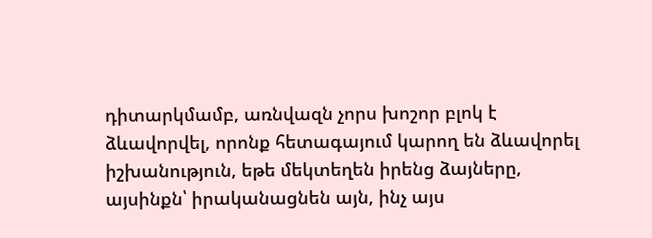դիտարկմամբ, առնվազն չորս խոշոր բլոկ է ձևավորվել, որոնք հետագայում կարող են ձևավորել իշխանություն, եթե մեկտեղեն իրենց ձայները, այսինքն՝ իրականացնեն այն, ինչ այս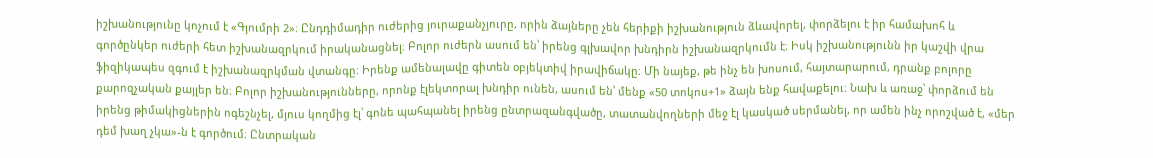իշխանությունը կոչում է «Գյումրի 2»։ Ընդդիմադիր ուժերից յուրաքանչյուրը, որին ձայները չեն հերիքի իշխանություն ձևավորել, փորձելու է իր համախոհ և գործընկեր ուժերի հետ իշխանազրկում իրականացնել։ Բոլոր ուժերն ասում են՝ իրենց գլխավոր խնդիրն իշխանազրկումն է։ Իսկ իշխանությունն իր կաշվի վրա ֆիզիկապես զգում է իշխանազրկման վտանգը։ Իրենք ամենալավը գիտեն օբյեկտիվ իրավիճակը։ Մի նայեք, թե ինչ են խոսում, հայտարարում, դրանք բոլորը քարոզչական քայլեր են։ Բոլոր իշխանությունները, որոնք էլեկտորալ խնդիր ունեն, ասում են՝ մենք «50 տոկոս+1» ձայն ենք հավաքելու։ Նախ և առաջ՝ փորձում են իրենց թիմակիցներին ոգեշնչել, մյուս կողմից էլ՝ գոնե պահպանել իրենց ընտրազանգվածը, տատանվողների մեջ էլ կասկած սերմանել, որ ամեն ինչ որոշված է, «մեր դեմ խաղ չկա»-ն է գործում։ Ընտրական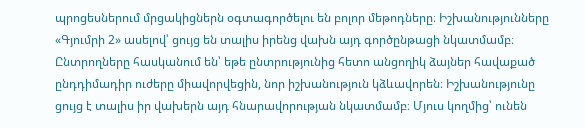պրոցեսներում մրցակիցներն օգտագործելու են բոլոր մեթոդները։ Իշխանությունները «Գյումրի 2» ասելով՝ ցույց են տալիս իրենց վախն այդ գործընթացի նկատմամբ։ Ընտրողները հասկանում են՝ եթե ընտրությունից հետո անցողիկ ձայներ հավաքած ընդդիմադիր ուժերը միավորվեցին, նոր իշխանություն կձևավորեն։ Իշխանությունը ցույց է տալիս իր վախերն այդ հնարավորության նկատմամբ։ Մյուս կողմից՝ ունեն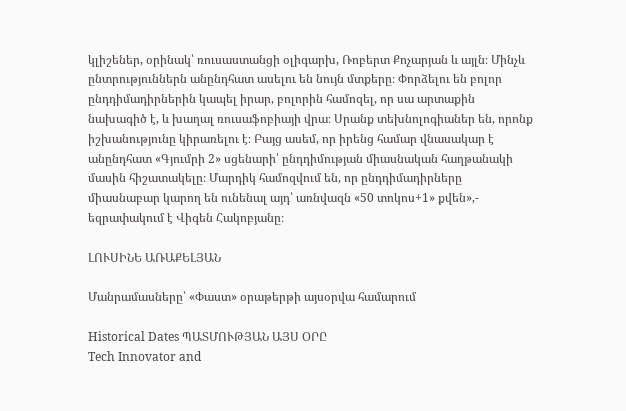կլիշեներ, օրինակ՝ ռուսաստանցի օլիգարխ, Ռոբերտ Քոչարյան և այլն։ Մինչև ընտրություններն անընդհատ ասելու են նույն մտքերը։ Փորձելու են բոլոր ընդդիմադիրներին կապել իրար, բոլորին համոզել, որ սա արտաքին նախագիծ է, և խաղալ ռուսաֆոբիայի վրա։ Սրանք տեխնոլոգիաներ են, որոնք իշխանությունը կիրառելու է։ Բայց ասեմ, որ իրենց համար վնասակար է անընդհատ «Գյումրի 2» սցենարի՝ ընդդիմության միասնական հաղթանակի մասին հիշատակելը։ Մարդիկ համոզվում են, որ ընդդիմադիրները միասնաբար կարող են ունենալ այդ՝ առնվազն «50 տոկոս+1» քվեն»,- եզրափակում է Վիգեն Հակոբյանը։

ԼՈՒՍԻՆԵ ԱՌԱՔԵԼՅԱՆ

Մանրամասները՝ «Փաստ» օրաթերթի այսօրվա համարում

Historical Dates ՊԱՏՄՈՒԹՅԱՆ ԱՅՍ ՕՐԸ
Tech Innovator and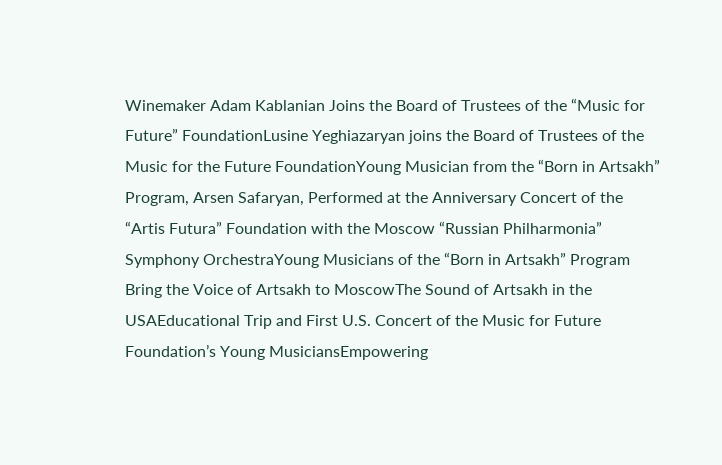Winemaker Adam Kablanian Joins the Board of Trustees of the “Music for Future” FoundationLusine Yeghiazaryan joins the Board of Trustees of the Music for the Future FoundationYoung Musician from the “Born in Artsakh” Program, Arsen Safaryan, Performed at the Anniversary Concert of the “Artis Futura” Foundation with the Moscow “Russian Philharmonia” Symphony OrchestraYoung Musicians of the “Born in Artsakh” Program Bring the Voice of Artsakh to MoscowThe Sound of Artsakh in the USAEducational Trip and First U.S. Concert of the Music for Future Foundation’s Young MusiciansEmpowering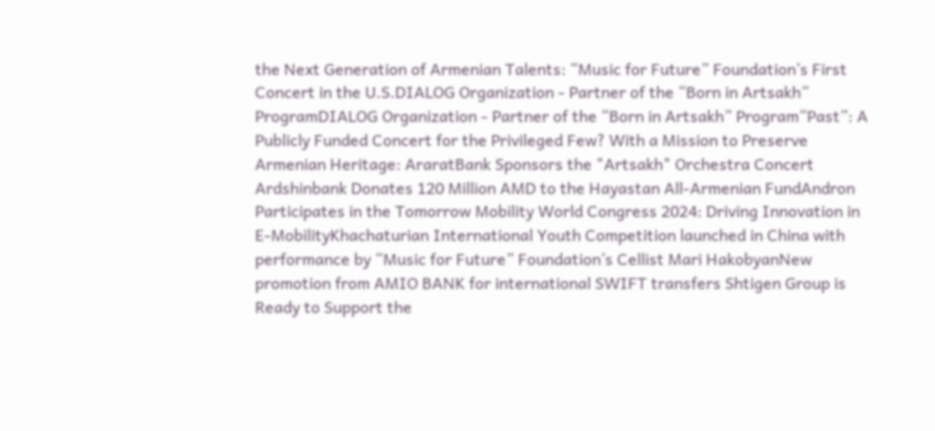the Next Generation of Armenian Talents: “Music for Future” Foundation’s First Concert in the U.S.DIALOG Organization - Partner of the “Born in Artsakh” ProgramDIALOG Organization - Partner of the “Born in Artsakh” Program“Past”: A Publicly Funded Concert for the Privileged Few? With a Mission to Preserve Armenian Heritage: AraratBank Sponsors the "Artsakh" Orchestra Concert Ardshinbank Donates 120 Million AMD to the Hayastan All-Armenian FundAndron Participates in the Tomorrow Mobility World Congress 2024: Driving Innovation in E-MobilityKhachaturian International Youth Competition launched in China with performance by “Music for Future” Foundation’s Cellist Mari HakobyanNew promotion from AMIO BANK for international SWIFT transfers Shtigen Group is Ready to Support the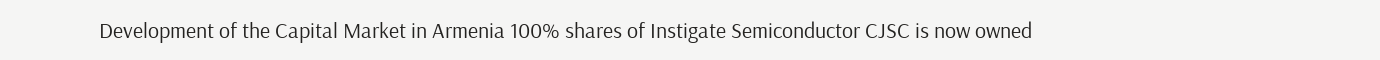Development of the Capital Market in Armenia 100% shares of Instigate Semiconductor CJSC is now owned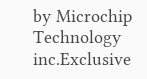by Microchip Technology inc.Exclusive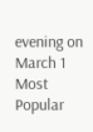evening on March 1
Most Popular